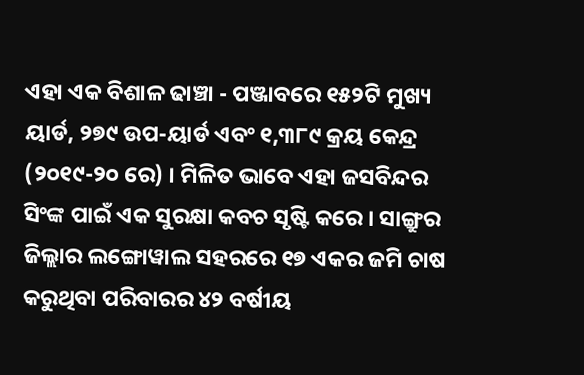ଏହା ଏକ ବିଶାଳ ଢାଞ୍ଚା - ପଞ୍ଜାବରେ ୧୫୨ଟି ମୁଖ୍ୟ ୟାର୍ଡ, ୨୭୯ ଉପ-ୟାର୍ଡ ଏବଂ ୧,୩୮୯ କ୍ରୟ କେନ୍ଦ୍ର (୨୦୧୯-୨୦ ରେ) । ମିଳିତ ଭାବେ ଏହା ଜସବିନ୍ଦର ସିଂଙ୍କ ପାଇଁ ଏକ ସୁରକ୍ଷା କବଚ ସୃଷ୍ଟି କରେ । ସାଙ୍ଗ୍ରୁର ଜିଲ୍ଲାର ଲଙ୍ଗୋୱାଲ ସହରରେ ୧୭ ଏକର ଜମି ଚାଷ କରୁଥିବା ପରିବାରର ୪୨ ବର୍ଷୀୟ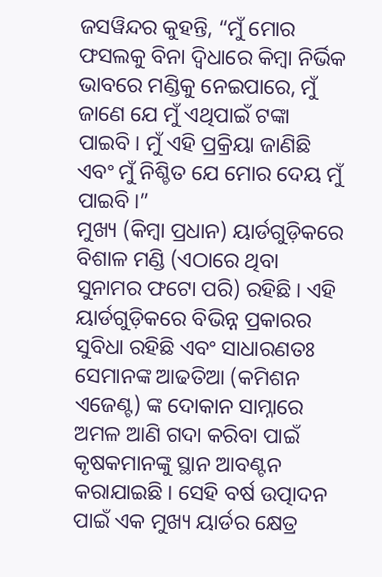ଜସୱିନ୍ଦର କୁହନ୍ତି, “ମୁଁ ମୋର ଫସଲକୁ ବିନା ଦ୍ୱିଧାରେ କିମ୍ବା ନିର୍ଭିକ ଭାବରେ ମଣ୍ଡିକୁ ନେଇପାରେ, ମୁଁ ଜାଣେ ଯେ ମୁଁ ଏଥିପାଇଁ ଟଙ୍କା ପାଇବି। ମୁଁ ଏହି ପ୍ରକ୍ରିୟା ଜାଣିଛି ଏବଂ ମୁଁ ନିଶ୍ଚିତ ଯେ ମୋର ଦେୟ ମୁଁ ପାଇବି।”
ମୁଖ୍ୟ (କିମ୍ବା ପ୍ରଧାନ) ୟାର୍ଡଗୁଡ଼ିକରେ ବିଶାଳ ମଣ୍ଡି (ଏଠାରେ ଥିବା ସୁନାମର ଫଟୋ ପରି) ରହିଛି। ଏହି ୟାର୍ଡଗୁଡ଼ିକରେ ବିଭିନ୍ନ ପ୍ରକାରର ସୁବିଧା ରହିଛି ଏବଂ ସାଧାରଣତଃ ସେମାନଙ୍କ ଆଢତିଆ (କମିଶନ ଏଜେଣ୍ଟ) ଙ୍କ ଦୋକାନ ସାମ୍ନାରେ ଅମଳ ଆଣି ଗଦା କରିବା ପାଇଁ କୃଷକମାନଙ୍କୁ ସ୍ଥାନ ଆବଣ୍ଟନ କରାଯାଇଛି। ସେହି ବର୍ଷ ଉତ୍ପାଦନ ପାଇଁ ଏକ ମୁଖ୍ୟ ୟାର୍ଡର କ୍ଷେତ୍ର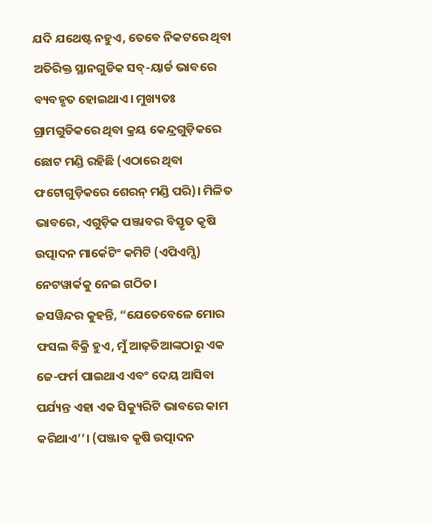ଯଦି ଯଥେଷ୍ଟ ନହୁଏ, ତେବେ ନିକଟରେ ଥିବା ଅତିରିକ୍ତ ସ୍ଥାନଗୁଡିକ ସବ୍-ୟାର୍ଡ ଭାବରେ ବ୍ୟବହୃତ ହୋଇଥାଏ। ମୁଖ୍ୟତଃ ଗ୍ରାମଗୁଡିକରେ ଥିବା କ୍ରୟ କେନ୍ଦ୍ରଗୁଡ଼ିକରେ ଛୋଟ ମଣ୍ଡି ରହିଛି (ଏଠାରେ ଥିବା ଫଟୋଗୁଡ଼ିକରେ ଶେରନ୍ ମଣ୍ଡି ପରି)। ମିଳିତ ଭାବରେ, ଏଗୁଡ଼ିକ ପଞ୍ଜାବର ବିସ୍ତୃତ କୃଷି ଉତ୍ପାଦନ ମାର୍କେଟିଂ କମିଟି (ଏପିଏମ୍ସି) ନେଟୱାର୍କକୁ ନେଇ ଗଠିତ।
ଜସୱିନ୍ଦର କୁହନ୍ତି, “ଯେତେବେଳେ ମୋର ଫସଲ ବିକ୍ରି ହୁଏ, ମୁଁ ଆଢ଼ତିଆଙ୍କଠାରୁ ଏକ ଜେ-ଫର୍ମ ପାଇଥାଏ ଏବଂ ଦେୟ ଆସିବା ପର୍ଯ୍ୟନ୍ତ ଏହା ଏକ ସିକ୍ୟୁରିଟି ଭାବରେ କାମ କରିଥାଏ’’। (ପଞ୍ଜାବ କୃଷି ଉତ୍ପାଦନ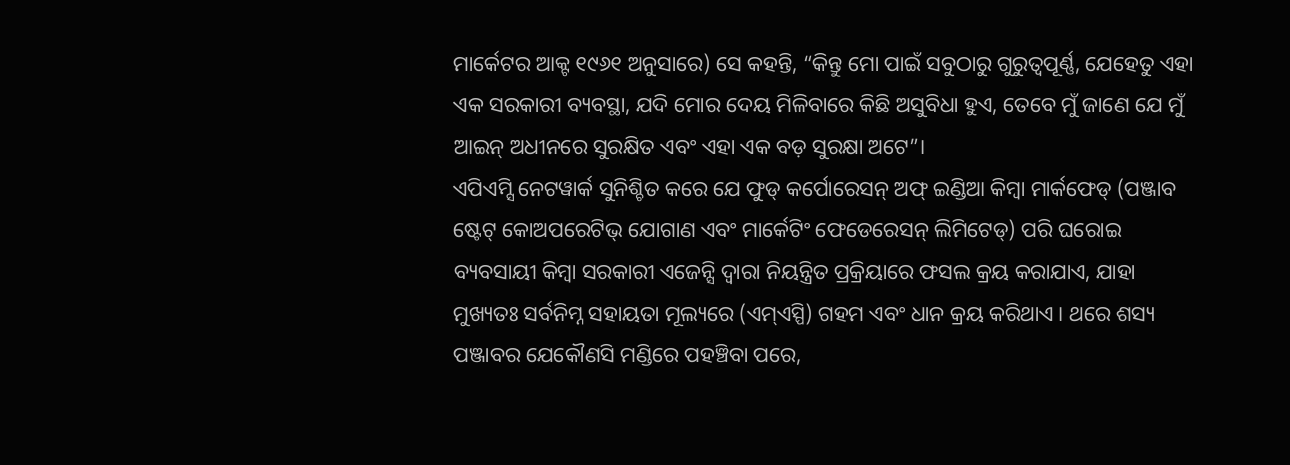ମାର୍କେଟର ଆକ୍ଟ ୧୯୬୧ ଅନୁସାରେ) ସେ କହନ୍ତି, “କିନ୍ତୁ ମୋ ପାଇଁ ସବୁଠାରୁ ଗୁରୁତ୍ୱପୂର୍ଣ୍ଣ, ଯେହେତୁ ଏହା ଏକ ସରକାରୀ ବ୍ୟବସ୍ଥା, ଯଦି ମୋର ଦେୟ ମିଳିବାରେ କିଛି ଅସୁବିଧା ହୁଏ, ତେବେ ମୁଁ ଜାଣେ ଯେ ମୁଁ ଆଇନ୍ ଅଧୀନରେ ସୁରକ୍ଷିତ ଏବଂ ଏହା ଏକ ବଡ଼ ସୁରକ୍ଷା ଅଟେ”।
ଏପିଏମ୍ସି ନେଟୱାର୍କ ସୁନିଶ୍ଚିତ କରେ ଯେ ଫୁଡ୍ କର୍ପୋରେସନ୍ ଅଫ୍ ଇଣ୍ଡିଆ କିମ୍ବା ମାର୍କଫେଡ୍ (ପଞ୍ଜାବ ଷ୍ଟେଟ୍ କୋଅପରେଟିଭ୍ ଯୋଗାଣ ଏବଂ ମାର୍କେଟିଂ ଫେଡେରେସନ୍ ଲିମିଟେଡ୍) ପରି ଘରୋଇ ବ୍ୟବସାୟୀ କିମ୍ବା ସରକାରୀ ଏଜେନ୍ସି ଦ୍ୱାରା ନିୟନ୍ତ୍ରିତ ପ୍ରକ୍ରିୟାରେ ଫସଲ କ୍ରୟ କରାଯାଏ, ଯାହା ମୁଖ୍ୟତଃ ସର୍ବନିମ୍ନ ସହାୟତା ମୂଲ୍ୟରେ (ଏମ୍ଏସ୍ପି) ଗହମ ଏବଂ ଧାନ କ୍ରୟ କରିଥାଏ। ଥରେ ଶସ୍ୟ ପଞ୍ଜାବର ଯେକୌଣସି ମଣ୍ଡିରେ ପହଞ୍ଚିବା ପରେ,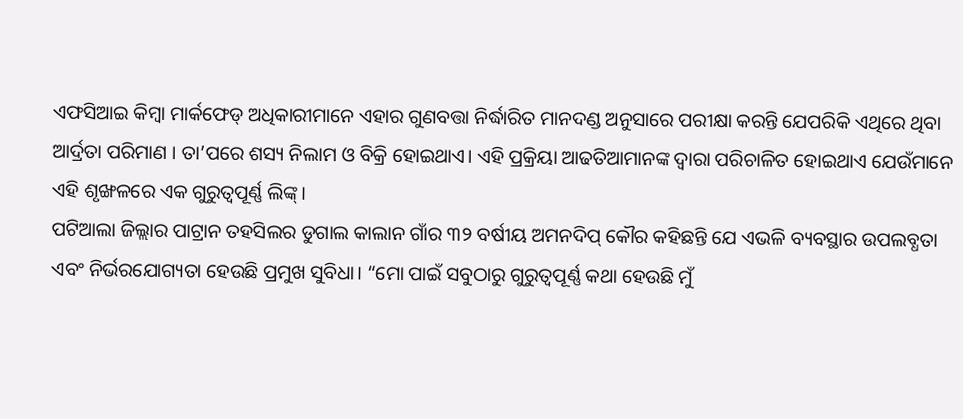ଏଫସିଆଇ କିମ୍ବା ମାର୍କଫେଡ୍ ଅଧିକାରୀମାନେ ଏହାର ଗୁଣବତ୍ତା ନିର୍ଦ୍ଧାରିତ ମାନଦଣ୍ଡ ଅନୁସାରେ ପରୀକ୍ଷା କରନ୍ତି ଯେପରିକି ଏଥିରେ ଥିବା ଆର୍ଦ୍ରତା ପରିମାଣ । ତା’ପରେ ଶସ୍ୟ ନିଲାମ ଓ ବିକ୍ରି ହୋଇଥାଏ। ଏହି ପ୍ରକ୍ରିୟା ଆଢତିଆମାନଙ୍କ ଦ୍ୱାରା ପରିଚାଳିତ ହୋଇଥାଏ ଯେଉଁମାନେ ଏହି ଶୃଙ୍ଖଳରେ ଏକ ଗୁରୁତ୍ୱପୂର୍ଣ୍ଣ ଲିଙ୍କ୍।
ପଟିଆଲା ଜିଲ୍ଲାର ପାଟ୍ରାନ ତହସିଲର ଡୁଗାଲ କାଲାନ ଗାଁର ୩୨ ବର୍ଷୀୟ ଅମନଦିପ୍ କୌର କହିଛନ୍ତି ଯେ ଏଭଳି ବ୍ୟବସ୍ଥାର ଉପଲବ୍ଧତା ଏବଂ ନିର୍ଭରଯୋଗ୍ୟତା ହେଉଛି ପ୍ରମୁଖ ସୁବିଧା। “ମୋ ପାଇଁ ସବୁଠାରୁ ଗୁରୁତ୍ୱପୂର୍ଣ୍ଣ କଥା ହେଉଛି ମୁଁ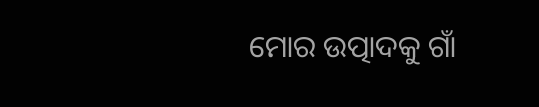ମୋର ଉତ୍ପାଦକୁ ଗାଁ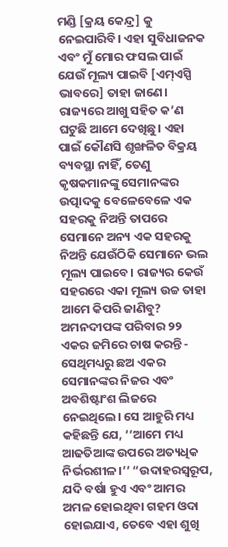ମଣ୍ଡି [କ୍ରୟ କେନ୍ଦ୍ର] କୁ ନେଇପାରିବି। ଏହା ସୁବିଧାଜନକ ଏବଂ ମୁଁ ମୋର ଫସଲ ପାଇଁ ଯେଉଁ ମୂଲ୍ୟ ପାଇବି [ଏମ୍ଏସ୍ପି ଭାବରେ] ତାହା ଜାଣେ। ରାଜ୍ୟରେ ଆଖୁ ସହିତ କ’ଣ ଘଟୁଛି ଆମେ ଦେଖିଛୁ। ଏହା ପାଇଁ କୌଣସି ଶୃଙ୍ଖଳିତ ବିକ୍ରୟ ବ୍ୟବସ୍ଥା ନାହିଁ, ତେଣୁ କୃଷକମାନଙ୍କୁ ସେମାନଙ୍କର ଉତ୍ପାଦକୁ ବେଳେବେଳେ ଏକ ସହରକୁ ନିଅନ୍ତି ତାପରେ ସେମାନେ ଅନ୍ୟ ଏକ ସହରକୁ ନିଅନ୍ତି ଯେଉଁଠିକି ସେମାନେ ଭଲ ମୂଲ୍ୟ ପାଇବେ। ରାଜ୍ୟର କେଉଁ ସହରରେ ଏକା ମୂଲ୍ୟ ଉଚ୍ଚ ତାହା ଆମେ କିପରି ଜାଣିବୁ?
ଅମନଦୀପଙ୍କ ପରିବାର ୨୨ ଏକର ଜମିରେ ଚାଷ କରନ୍ତି - ସେଥିମଧ୍ୟରୁ ଛଅ ଏକର ସେମାନଙ୍କର ନିଜର ଏବଂ ଅବଶିଷ୍ଟାଂଶ ଲିଜରେ ନେଇଥିଲେ। ସେ ଆହୁରି ମଧ୍ୟ କହିଛନ୍ତି ଯେ, ‘‘ଆମେ ମଧ୍ୟ ଆଢତିଆଙ୍କ ଉପରେ ଅତ୍ୟଧିକ ନିର୍ଭରଶୀଳ।’’ “ଉଦାହରସ୍ୱରୂପ, ଯଦି ବର୍ଷା ହୁଏ ଏବଂ ଆମର ଅମଳ ହୋଇଥିବା ଗହମ ଓଦା ହୋଇଯାଏ, ତେବେ ଏହା ଶୁଖି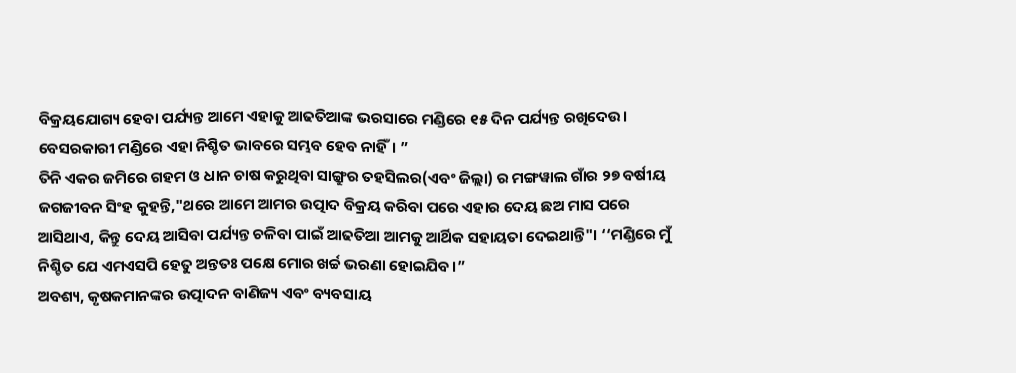ବିକ୍ରୟଯୋଗ୍ୟ ହେବା ପର୍ଯ୍ୟନ୍ତ ଆମେ ଏହାକୁ ଆଢତିଆଙ୍କ ଭରସାରେ ମଣ୍ଡିରେ ୧୫ ଦିନ ପର୍ଯ୍ୟନ୍ତ ରଖିଦେଉ। ବେସରକାରୀ ମଣ୍ଡିରେ ଏହା ନିଶ୍ଚିତ ଭାବରେ ସମ୍ଭବ ହେବ ନାହିଁ। ”
ତିନି ଏକର ଜମିରେ ଗହମ ଓ ଧାନ ଚାଷ କରୁଥିବା ସାଙ୍ଗ୍ରୁର ତହସିଲର(ଏବଂ ଜିଲ୍ଲା) ର ମଙ୍ଗୱାଲ ଗାଁର ୨୭ ବର୍ଷୀୟ ଜଗଜୀବନ ସିଂହ କୁହନ୍ତି,"ଥରେ ଆମେ ଆମର ଉତ୍ପାଦ ବିକ୍ରୟ କରିବା ପରେ ଏହାର ଦେୟ ଛଅ ମାସ ପରେ ଆସିଥାଏ, କିନ୍ତୁ ଦେୟ ଆସିବା ପର୍ଯ୍ୟନ୍ତ ଚଳିବା ପାଇଁ ଆଢତିଆ ଆମକୁ ଆର୍ଥିକ ସହାୟତା ଦେଇଥାନ୍ତି"। ‘‘ମଣ୍ଡିରେ ମୁଁ ନିଶ୍ଚିତ ଯେ ଏମଏସପି ହେତୁ ଅନ୍ତତଃ ପକ୍ଷେ ମୋର ଖର୍ଚ୍ଚ ଭରଣା ହୋଇଯିବ।”
ଅବଶ୍ୟ, କୃଷକମାନଙ୍କର ଉତ୍ପାଦନ ବାଣିଜ୍ୟ ଏବଂ ବ୍ୟବସାୟ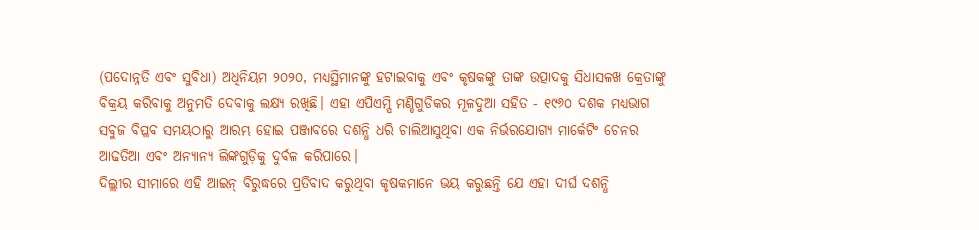(ପଦୋନ୍ନତି ଏବଂ ସୁବିଧା) ଅଧିନିୟମ ୨୦୨୦, ମଧ୍ୟସ୍ଥିମାନଙ୍କୁ ହଟାଇବାକୁ ଏବଂ କୃଷକଙ୍କୁ ତାଙ୍କ ଉତ୍ପାଦକୁ ସିଧାସଳଖ କ୍ରେତାଙ୍କୁ ବିକ୍ରୟ କରିବାକୁ ଅନୁମତି ଦେବାକୁ ଲକ୍ଷ୍ୟ ରଖିଛି। ଏହା ଏପିଏମ୍ସି ମଣ୍ଡିଗୁଡିକର ମୂଳଦୁଆ ସହିତ - ୧୯୬୦ ଦଶକ ମଧ୍ୟଭାଗ ସବୁଜ ବିପ୍ଳବ ସମୟଠାରୁ ଆରମ୍ଭ ହୋଇ ପଞ୍ଜାବରେ ଦଶନ୍ଧି ଧରି ଚାଲିଆସୁଥିବା ଏକ ନିର୍ଭରଯୋଗ୍ୟ ମାର୍କେଟିଂ ଚେନର ଆଢତିଆ ଏବଂ ଅନ୍ୟାନ୍ୟ ଲିଙ୍କଗୁଡ଼ିକୁ ଦୁର୍ବଳ କରିପାରେ।
ଦିଲ୍ଲୀର ସୀମାରେ ଏହି ଆଇନ୍ ବିରୁଦ୍ଧରେ ପ୍ରତିବାଦ କରୁଥିବା କୃଷକମାନେ ଭୟ କରୁଛନ୍ତି ଯେ ଏହା ଦୀର୍ଘ ଦଶନ୍ଧି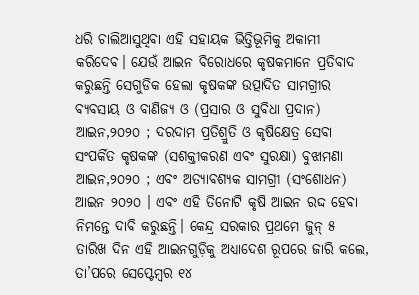ଧରି ଚାଲିଆସୁଥିବା ଏହି ସହାୟକ ଭିତ୍ତିଭୂମିକୁ ଅକାମୀ କରିଦେବ। ଯେଉଁ ଆଇନ ବିରୋଧରେ କୃଷକମାନେ ପ୍ରତିବାଦ କରୁଛନ୍ତି ସେଗୁଡିକ ହେଲା କୃଷକଙ୍କ ଉତ୍ପାଦିତ ସାମଗ୍ରୀର ବ୍ୟବସାୟ ଓ ବାଣିଜ୍ୟ ଓ (ପ୍ରସାର ଓ ସୁବିଧା ପ୍ରଦାନ) ଆଇନ,୨୦୨୦ ; ଦରଦାମ ପ୍ରତିଶ୍ରୁତି ଓ କୃଷିକ୍ଷେତ୍ର ସେବା ସଂପର୍କିତ କୃଷକଙ୍କ (ସଶକ୍ତୀକରଣ ଏବଂ ସୁରକ୍ଷା) ବୁଝାମଣା ଆଇନ,୨୦୨୦ ; ଏବଂ ଅତ୍ୟାବଶ୍ୟକ ସାମଗ୍ରୀ (ସଂଶୋଧନ) ଆଇନ ୨୦୨୦ । ଏବଂ ଏହି ତିନୋଟି କୃଷି ଆଇନ ରଦ୍ଦ ହେବା ନିମନ୍ତେ ଦାବି କରୁଛନ୍ତି। କେନ୍ଦ୍ର ସରକାର ପ୍ରଥମେ ଜୁନ୍ ୫ ତାରିଖ ଦିନ ଏହି ଆଇନଗୁଡ଼ିକୁ ଅଧ୍ୟାଦେଶ ରୂପରେ ଜାରି କଲେ, ତା’ପରେ ସେପ୍ଟେମ୍ବର ୧୪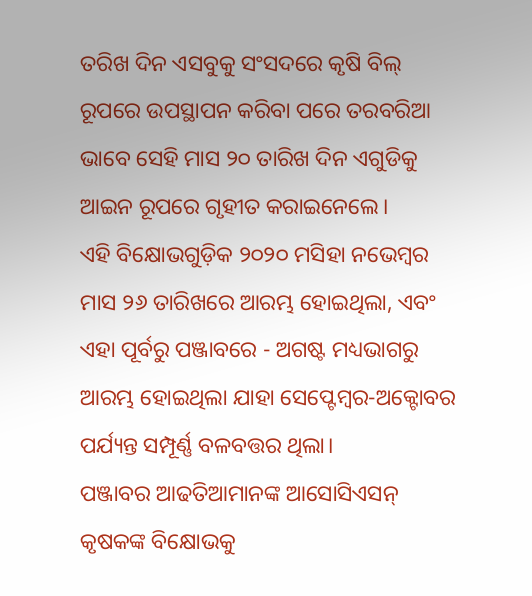ତରିଖ ଦିନ ଏସବୁକୁ ସଂସଦରେ କୃଷି ବିଲ୍ ରୂପରେ ଉପସ୍ଥାପନ କରିବା ପରେ ତରବରିଆ ଭାବେ ସେହି ମାସ ୨୦ ତାରିଖ ଦିନ ଏଗୁଡିକୁ ଆଇନ ରୂପରେ ଗୃହୀତ କରାଇନେଲେ।
ଏହି ବିକ୍ଷୋଭଗୁଡ଼ିକ ୨୦୨୦ ମସିହା ନଭେମ୍ବର ମାସ ୨୬ ତାରିଖରେ ଆରମ୍ଭ ହୋଇଥିଲା, ଏବଂ ଏହା ପୂର୍ବରୁ ପଞ୍ଜାବରେ - ଅଗଷ୍ଟ ମଧ୍ୟଭାଗରୁ ଆରମ୍ଭ ହୋଇଥିଲା ଯାହା ସେପ୍ଟେମ୍ବର-ଅକ୍ଟୋବର ପର୍ଯ୍ୟନ୍ତ ସମ୍ପୂର୍ଣ୍ଣ ବଳବତ୍ତର ଥିଲା।
ପଞ୍ଜାବର ଆଢତିଆମାନଙ୍କ ଆସୋସିଏସନ୍ କୃଷକଙ୍କ ବିକ୍ଷୋଭକୁ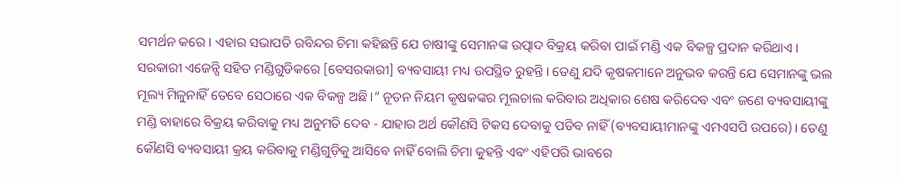ସମର୍ଥନ କରେ। ଏହାର ସଭାପତି ରବିନ୍ଦର ଚିମା କହିଛନ୍ତି ଯେ ଚାଷୀଙ୍କୁ ସେମାନଙ୍କ ଉତ୍ପାଦ ବିକ୍ରୟ କରିବା ପାଇଁ ମଣ୍ଡି ଏକ ବିକଳ୍ପ ପ୍ରଦାନ କରିଥାଏ। ସରକାରୀ ଏଜେନ୍ସି ସହିତ ମଣ୍ଡିଗୁଡିକରେ [ବେସରକାରୀ] ବ୍ୟବସାୟୀ ମଧ୍ୟ ଉପସ୍ଥିତ ରୁହନ୍ତି। ତେଣୁ ଯଦି କୃଷକମାନେ ଅନୁଭବ କରନ୍ତି ଯେ ସେମାନଙ୍କୁ ଭଲ ମୂଲ୍ୟ ମିଳୁନାହିଁ ତେବେ ସେଠାରେ ଏକ ବିକଳ୍ପ ଅଛି।” ନୂତନ ନିୟମ କୃଷକଙ୍କର ମୂଲଚାଲ କରିବାର ଅଧିକାର ଶେଷ କରିଦେବ ଏବଂ ଜଣେ ବ୍ୟବସାୟୀଙ୍କୁ ମଣ୍ଡି ବାହାରେ ବିକ୍ରୟ କରିବାକୁ ମଧ୍ୟ ଅନୁମତି ଦେବ - ଯାହାର ଅର୍ଥ କୌଣସି ଟିକସ ଦେବାକୁ ପଡିବ ନାହିଁ (ବ୍ୟବସାୟୀମାନଙ୍କୁ ଏମଏସପି ଉପରେ)। ତେଣୁ କୌଣସି ବ୍ୟବସାୟୀ କ୍ରୟ କରିବାକୁ ମଣ୍ଡିଗୁଡ଼ିକୁ ଆସିବେ ନାହିଁ ବୋଲି ଚିମା କୁହନ୍ତି ଏବଂ ଏହିପରି ଭାବରେ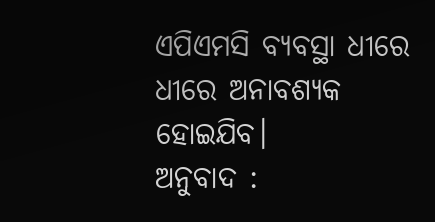ଏପିଏମସି ବ୍ୟବସ୍ଥା ଧୀରେ ଧୀରେ ଅନାବଶ୍ୟକ ହୋଇଯିବ।
ଅନୁବାଦ :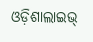ଓଡ଼ିଶାଲାଇଭ୍